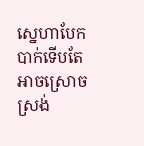ស្នេហាបែកបាក់ទើបតែអាចស្រោចស្រង់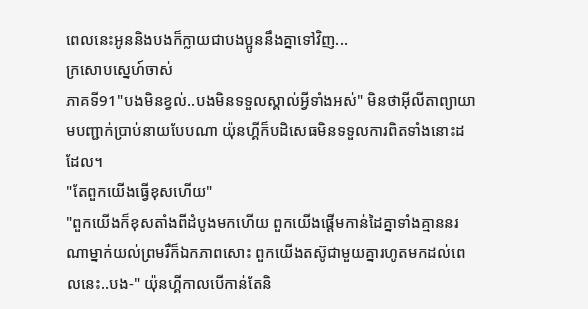ពេលនេះអូននិងបងក៏ក្លាយជាបងប្អូននឹងគ្នាទៅវិញ...
ក្រសោបស្នេហ៍ចាស់
ភាគទី91"បងមិនខ្វល់..បងមិនទទួលស្គាល់អ្វីទាំងអស់" មិនថាអ៊ីលីតាព្យាយាមបញ្ជាក់ប្រាប់នាយបែបណា យ៉ុនហ្គីក៏បដិសេធមិនទទួលការពិតទាំងនោះដដែល។
"តែពួកយើងធ្វើខុសហើយ"
"ពួកយើងក៏ខុសតាំងពីដំបូងមកហើយ ពួកយើងផ្ដើមកាន់ដៃគ្នាទាំងគ្មាននរណាម្នាក់យល់ព្រមរឺក៏ឯកភាពសោះ ពួកយើងតស៊ូជាមួយគ្នារហូតមកដល់ពេលនេះ..បង-" យ៉ុនហ្គីកាលបើកាន់តែនិ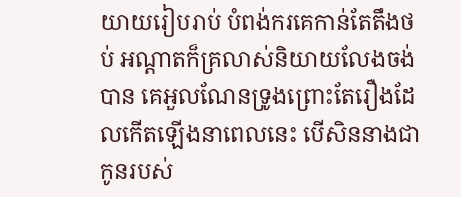យាយរៀបរាប់ បំពង់ករគេកាន់តែតឹងថប់ អណ្ដាតក៏គ្រលាស់និយាយលែងចង់បាន គេអួលណែនទ្រូងព្រោះតែរឿងដែលកើតឡើងនាពេលនេះ បើសិននាងជាកូនរបស់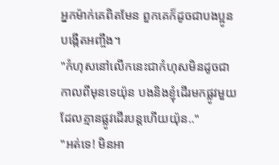អ្នកម៉ាក់គេពិតមែន ពួកគេក៏ដូចជាបងប្អូនបង្កើតអញ្ចឹង។
"កំហុសនៅលើកនេះជាកំហុសមិនដូចជាកាលពីមុនទេយ៉ុន បងនិងខ្ញុំដើរមកផ្លូវមួយដែលគ្មានផ្លូវដើរបន្តហើយយ៉ុន.."
"អត់ទេ! មិនអា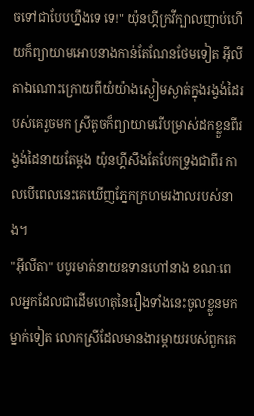ចទៅជាបែបហ្នឹងទេ ទេ!" យ៉ុនហ្គីក្រវីក្បាលញាប់ហើយក៏ព្យាយាមអោបនាងកាន់តែណែនថែមទៀត អ៊ីលីតាឯណោះក្រោយពីយំយ៉ាងស្ងៀមស្ងាត់ក្នុងរង្វង់ដៃរបស់គេរួចមក ស្រីតូចក៏ព្យាយាមរើបម្រាស់ដកខ្លួនពីរង្វង់ដៃនាយតែម្ដង យ៉ុនហ្គីសឹងតែបែកទ្រូងជាពីរ កាលបើពេលនេះគេឃើញភ្នែកក្រហមរងាលរបស់នាង។
"អ៊ីលីតា" បបូរមាត់នាយឧទានហៅនាង ខណៈពេលអ្នកដែលជាដើមហេតុនៃរឿងទាំងនេះចូលខ្លួនមកម្នាក់ទៀត លោកស្រីដែលមានងារម្ដាយរបស់ពួកគេ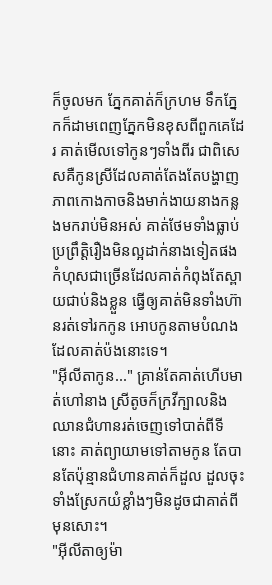ក៏ចូលមក ភ្នែកគាត់ក៏ក្រហម ទឹកភ្នែកក៏ដាមពេញភ្នែកមិនខុសពីពួកគេដែរ គាត់មើលទៅកូនៗទាំងពីរ ជាពិសេសគឺកូនស្រីដែលគាត់តែងតែបង្ហាញភាពកោងកាចនិងមាក់ងាយនាងកន្លងមករាប់មិនអស់ គាត់ថែមទាំងធ្លាប់ប្រព្រឹត្តិរឿងមិនល្អដាក់នាងទៀតផង កំហុសជាច្រើនដែលគាត់កំពុងតែស្ពាយជាប់និងខ្លួន ធ្វើឲ្យគាត់មិនទាំងហ៊ានរត់ទៅរកកូន អោបកូនតាមបំណងដែលគាត់ប៉ងនោះទេ។
"អ៊ីលីតាកូន..." គ្រាន់តែគាត់ហើបមាត់ហៅនាង ស្រីតូចក៏ក្រវីក្បាលនិងឈានជំហានរត់ចេញទៅបាត់ពីទីនោះ គាត់ព្យាយាមទៅតាមកូន តែបានតែប៉ុន្មានជំហានគាត់ក៏ដួល ដួលចុះទាំងស្រែកយំខ្លាំងៗមិនដូចជាគាត់ពីមុនសោះ។
"អ៊ីលីតាឲ្យម៉ា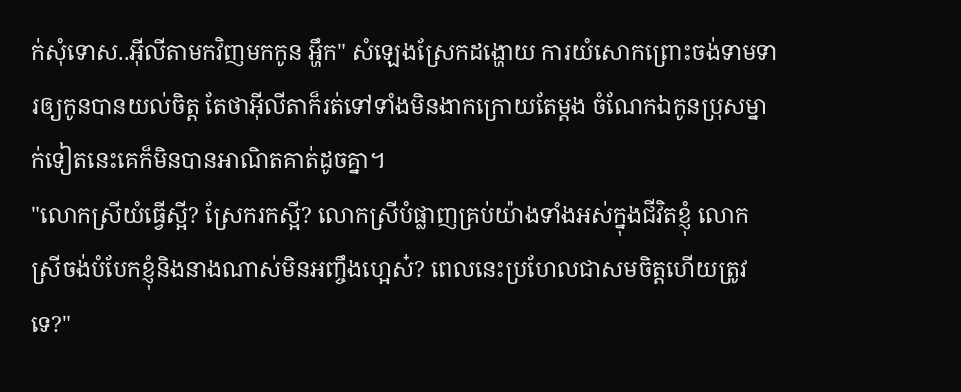ក់សុំទោស..អ៊ីលីតាមកវិញមកកូន អ្ហឹក" សំឡេងស្រែកដង្ហោយ ការយំសោកព្រោះចង់ទាមទារឲ្យកូនបានយល់ចិត្ត តែថាអ៊ីលីតាក៏រត់ទៅទាំងមិនងាកក្រោយតែម្ដង ចំណែកឯកូនប្រុសម្នាក់ទៀតនេះគេក៏មិនបានអាណិតគាត់ដូចគ្នា។
"លោកស្រីយំធ្វើស្អី? ស្រែករកស្អី? លោកស្រីបំផ្លាញគ្រប់យ៉ាងទាំងអស់ក្នុងជីវិតខ្ញុំ លោកស្រីចង់បំបែកខ្ញុំនិងនាងណាស់មិនអញ្ចឹងហ្អេស៎? ពេលនេះប្រហែលជាសមចិត្តហើយត្រូវទេ?"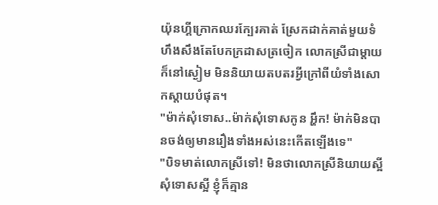យ៉ុនហ្គីក្រោកឈរក្បែរគាត់ ស្រែកដាក់គាត់មួយទំហឹងសឹងតែបែកក្រដាសត្រចៀក លោកស្រីជាម្ដាយក៏នៅស្ងៀម មិននិយាយតបតរអ្វីក្រៅពីយំទាំងសោកស្ដាយបំផុត។
"ម៉ាក់សុំទោស..ម៉ាក់សុំទោសកូន អ្ហឹក! ម៉ាក់មិនបានចង់ឲ្យមានរឿងទាំងអស់នេះកើតឡើងទេ"
"បិទមាត់លោកស្រីទៅ! មិនថាលោកស្រីនិយាយស្អី សុំទោសស្អី ខ្ញុំក៏គ្មាន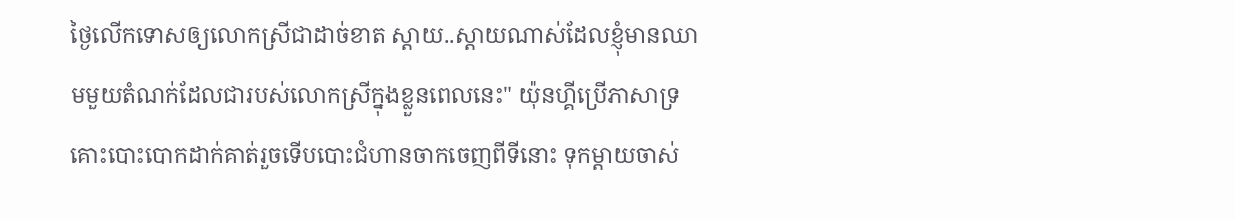ថ្ងៃលើកទោសឲ្យលោកស្រីជាដាច់ខាត ស្ដាយ..ស្ដាយណាស់ដែលខ្ញុំមានឈាមមួយតំណក់ដែលជារបស់លោកស្រីក្នុងខ្លួនពេលនេះ" យ៉ុនហ្គីប្រើភាសាទ្រគោះបោះបោកដាក់គាត់រួចទើបបោះជំហានចាកចេញពីទីនោះ ទុកម្ដាយចាស់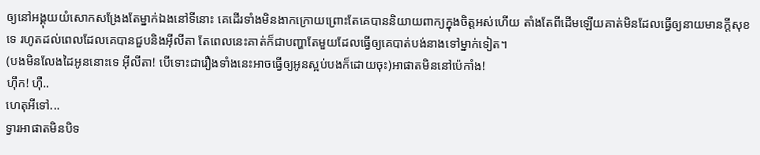ឲ្យនៅអង្គុយយំសោកសង្រែងតែម្នាក់ឯងនៅទីនោះ គេដើរទាំងមិនងាកក្រោយព្រោះតែគេបាននិយាយពាក្យក្នុងចិត្តអស់ហើយ តាំងតែពីដើមឡើយគាត់មិនដែលធ្វើឲ្យនាយមានក្ដីសុខទេ រហូតដល់ពេលដែលគេបានជួបនិងអ៊ីលីតា តែពេលនេះគាត់ក៏ជាបញ្ហាតែមួយដែលធ្វើឲ្យគេបាត់បង់នាងទៅម្នាក់ទៀត។
(បងមិនលែងដៃអូននោះទេ អ៊ីលីតា! បើទោះជារឿងទាំងនេះអាចធ្វើឲ្យអូនស្អប់បងក៏ដោយចុះ)អាផាតមិននៅប៉េកាំង!
ហ៊ឹក! ហ៊ឺ..
ហេតុអីទៅ...
ទ្វារអាផាតមិនបិទ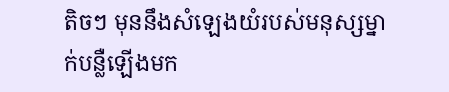តិចៗ មុននឹងសំឡេងយំរបស់មនុស្សម្នាក់បន្លឺឡើងមក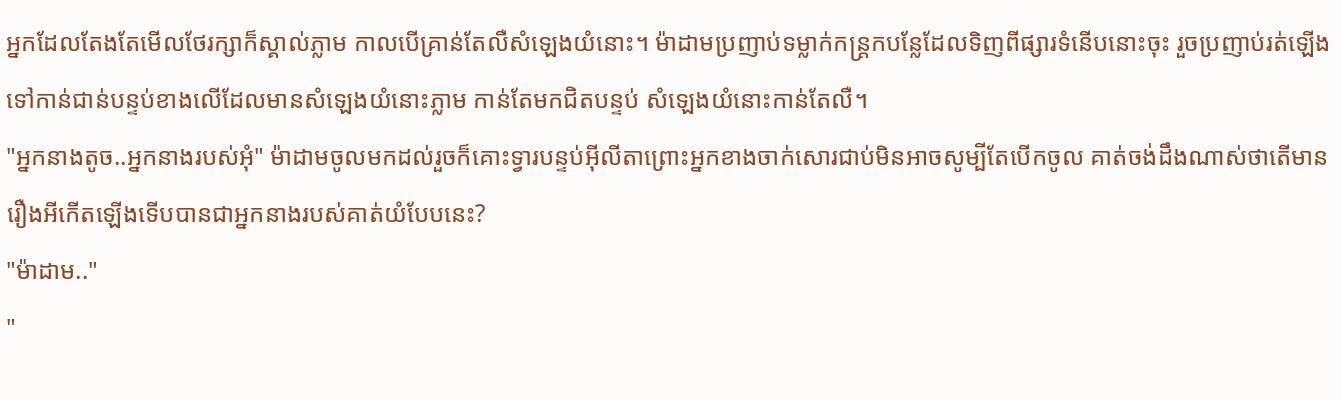អ្នកដែលតែងតែមើលថែរក្សាក៏ស្គាល់ភ្លាម កាលបើគ្រាន់តែលឺសំឡេងយំនោះ។ ម៉ាដាមប្រញាប់ទម្លាក់កន្ត្រកបន្លែដែលទិញពីផ្សារទំនើបនោះចុះ រួចប្រញាប់រត់ឡើងទៅកាន់ជាន់បន្ទប់ខាងលើដែលមានសំឡេងយំនោះភ្លាម កាន់តែមកជិតបន្ទប់ សំឡេងយំនោះកាន់តែលឺ។
"អ្នកនាងតូច..អ្នកនាងរបស់អុំ" ម៉ាដាមចូលមកដល់រួចក៏គោះទ្វារបន្ទប់អ៊ីលីតាព្រោះអ្នកខាងចាក់សោរជាប់មិនអាចសូម្បីតែបើកចូល គាត់ចង់ដឹងណាស់ថាតើមានរឿងអីកើតឡើងទើបបានជាអ្នកនាងរបស់គាត់យំបែបនេះ?
"ម៉ាដាម.."
"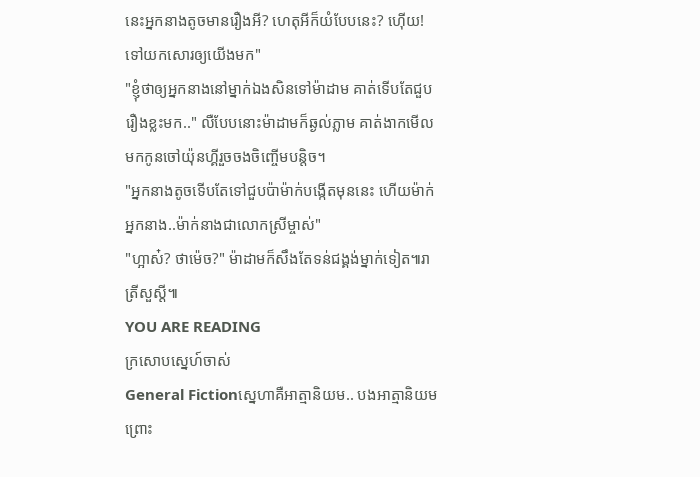នេះអ្នកនាងតូចមានរឿងអី? ហេតុអីក៏យំបែបនេះ? ហ៊ើយ! ទៅយកសោរឲ្យយើងមក"
"ខ្ញុំថាឲ្យអ្នកនាងនៅម្នាក់ឯងសិនទៅម៉ាដាម គាត់ទើបតែជួបរឿងខ្លះមក.." លឺបែបនោះម៉ាដាមក៏ឆ្ងល់ភ្លាម គាត់ងាកមើលមកកូនចៅយ៉ុនហ្គីរួចចងចិញ្ចើមបន្តិច។
"អ្នកនាងតូចទើបតែទៅជួបប៉ាម៉ាក់បង្កើតមុននេះ ហើយម៉ាក់អ្នកនាង..ម៉ាក់នាងជាលោកស្រីម្ចាស់"
"ហ្អាស៎? ថាម៉េច?" ម៉ាដាមក៏សឹងតែទន់ជង្គង់ម្នាក់ទៀត៕រាត្រីសួស្ដី៕
YOU ARE READING
ក្រសោបស្នេហ៍ចាស់
General Fictionស្នេហាគឺអាត្មានិយម.. បងអាត្មានិយម ព្រោះ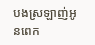បងស្រឡាញ់អូនពេក